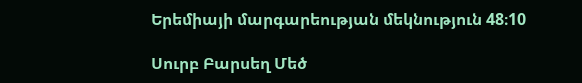Երեմիայի մարգարեության մեկնություն 48։10

Սուրբ Բարսեղ Մեծ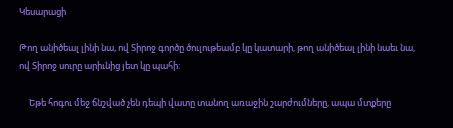Կեսարացի

Թող անիծեալ լինի նա, ով Տիրոջ գործը ծուլութեամբ կը կատարի, թող անիծեալ լինի նաեւ նա, ով Տիրոջ սուրը արիւնից յետ կը պահի:

     Եթե հոգու մեջ ճնշված չեն դեպի վատը տանող առաջին շարժումները, ապա մտքերը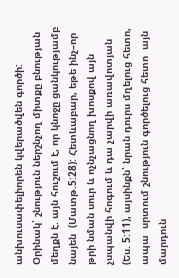անխուսափելիորեն կվերածվեն գործի: Օրինակ՝ շնություն ներշնչող միտքը բնության մեղքն է. այն հուշում է, որ կնոջը ցանկությամբ նայեն  (Մատթ.5:28): Հետևաբար, եթե ինչ–որ թրի նման սուր և ոչնչացնող խոսքով այն չսպանվի հոգում և դա չարվի առավոտյան  (Ես. 5:11), այսինքն՝ նրան դուրս մղելուց հետո, ապա  սրտում շնություն գործելուց հետո  այն մարդուն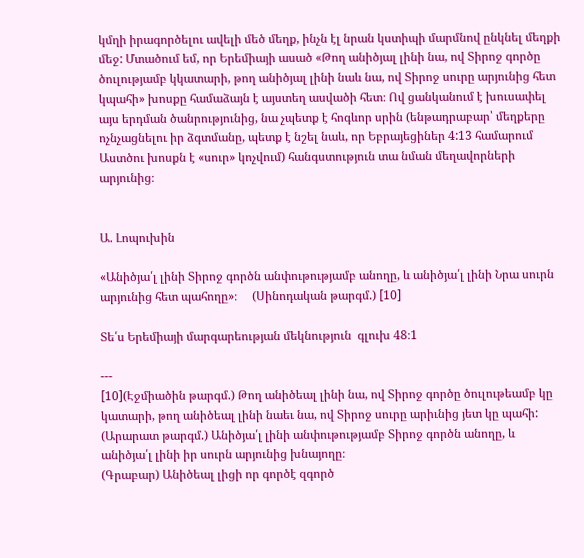կմղի իրագործելու ավելի մեծ մեղք, ինչն էլ նրան կստիպի մարմնով ընկնել մեղքի մեջ: Մտածում եմ, որ Երեմիայի ասած «Թող անիծյալ լինի նա, ով Տիրոջ գործը ծուլությամբ կկատարի, թող անիծյալ լինի նաև նա, ով Տիրոջ սուրը արյունից հետ կպահի» խոսքը համաձայն է այստեղ ասվածի հետ։ Ով ցանկանում է խուսափել այս երդման ծանրությունից, նա չպետք է հոգևոր սրին (ենթադրաբար՝ մեղքերը ոչնչացնելու իր ձգտմանը, պետք է նշել նաև, որ Եբրայեցիներ 4:13 համարում Աստծու խոսքն է «սուր» կոչվում) հանգստություն տա նման մեղավորների արյունից։


Ա. Լոպուխին

«Անիծյա՛լ լինի Տիրոջ գործն անփութությամբ անողը, և անիծյա՛լ լինի Նրա սուրն արյունից հետ պահողը»։     (Սինոդական թարգմ.) [10]

Տե՛ս Երեմիայի մարգարեության մեկնություն  գլուխ 48։1

---
[10](Էջմիածին թարգմ.) Թող անիծեալ լինի նա, ով Տիրոջ գործը ծուլութեամբ կը կատարի, թող անիծեալ լինի նաեւ նա, ով Տիրոջ սուրը արիւնից յետ կը պահի:
(Արարատ թարգմ.) Անիծյա՛լ լինի անփութությամբ Տիրոջ գործն անողը, և անիծյա՛լ լինի իր սուրն արյունից խնայողը։
(Գրաբար) Անիծեալ լիցի որ գործէ զգործ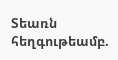Տեառն հեղգութեամբ.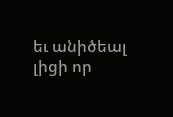եւ անիծեալ լիցի որ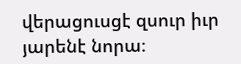վերացուսցէ զսուր իւր յարենէ նորա։